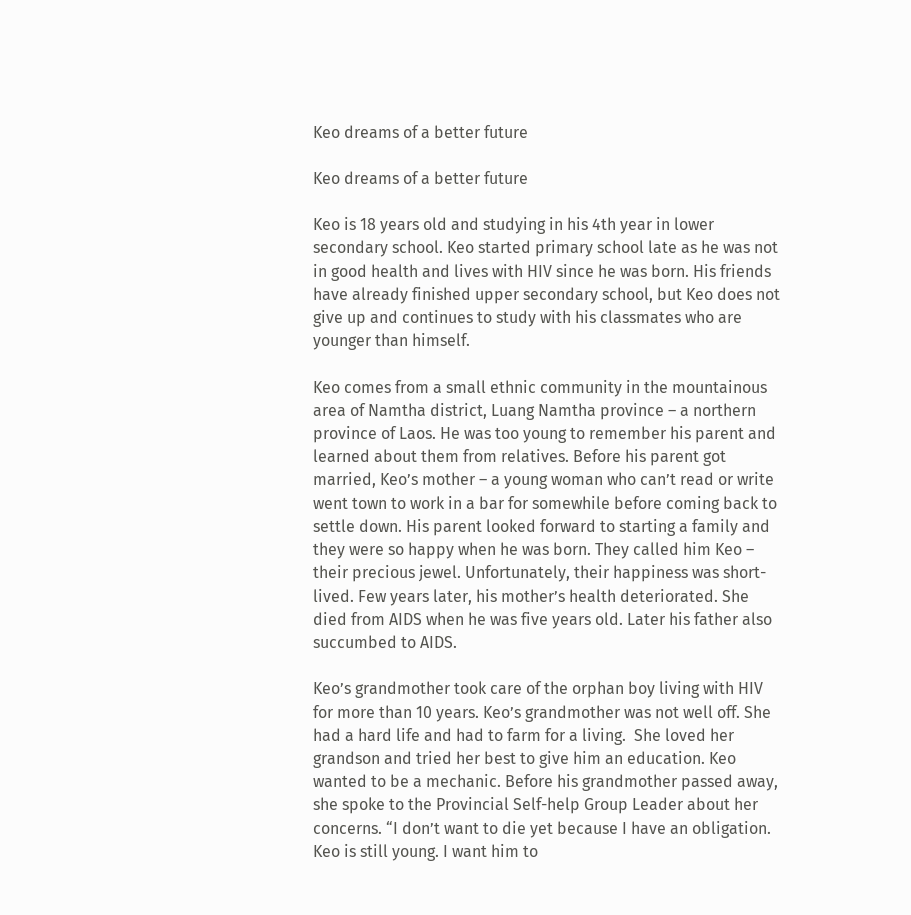Keo dreams of a better future

Keo dreams of a better future

Keo is 18 years old and studying in his 4th year in lower secondary school. Keo started primary school late as he was not in good health and lives with HIV since he was born. His friends have already finished upper secondary school, but Keo does not give up and continues to study with his classmates who are younger than himself.

Keo comes from a small ethnic community in the mountainous area of Namtha district, Luang Namtha province – a northern province of Laos. He was too young to remember his parent and learned about them from relatives. Before his parent got married, Keo’s mother – a young woman who can’t read or write went town to work in a bar for somewhile before coming back to settle down. His parent looked forward to starting a family and they were so happy when he was born. They called him Keo – their precious jewel. Unfortunately, their happiness was short-lived. Few years later, his mother’s health deteriorated. She died from AIDS when he was five years old. Later his father also succumbed to AIDS.

Keo’s grandmother took care of the orphan boy living with HIV for more than 10 years. Keo’s grandmother was not well off. She had a hard life and had to farm for a living.  She loved her grandson and tried her best to give him an education. Keo wanted to be a mechanic. Before his grandmother passed away, she spoke to the Provincial Self-help Group Leader about her concerns. “I don’t want to die yet because I have an obligation. Keo is still young. I want him to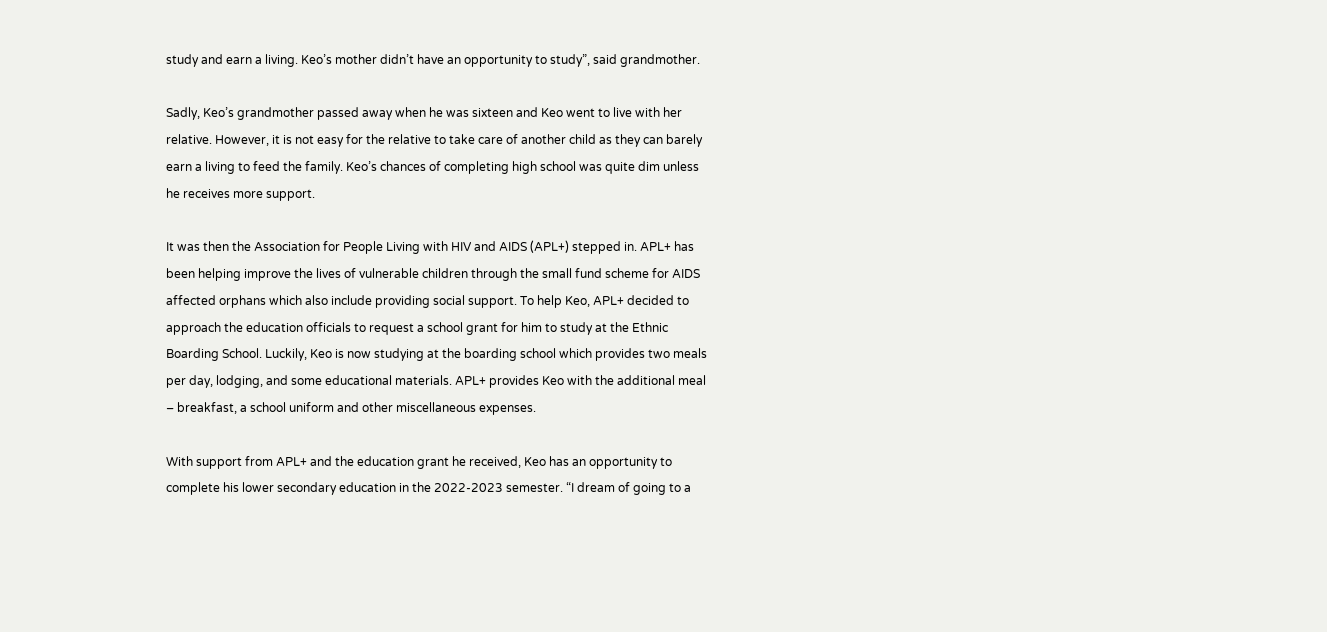study and earn a living. Keo’s mother didn’t have an opportunity to study”, said grandmother.

Sadly, Keo’s grandmother passed away when he was sixteen and Keo went to live with her relative. However, it is not easy for the relative to take care of another child as they can barely earn a living to feed the family. Keo’s chances of completing high school was quite dim unless he receives more support.

It was then the Association for People Living with HIV and AIDS (APL+) stepped in. APL+ has been helping improve the lives of vulnerable children through the small fund scheme for AIDS affected orphans which also include providing social support. To help Keo, APL+ decided to approach the education officials to request a school grant for him to study at the Ethnic Boarding School. Luckily, Keo is now studying at the boarding school which provides two meals per day, lodging, and some educational materials. APL+ provides Keo with the additional meal – breakfast, a school uniform and other miscellaneous expenses.

With support from APL+ and the education grant he received, Keo has an opportunity to complete his lower secondary education in the 2022-2023 semester. “I dream of going to a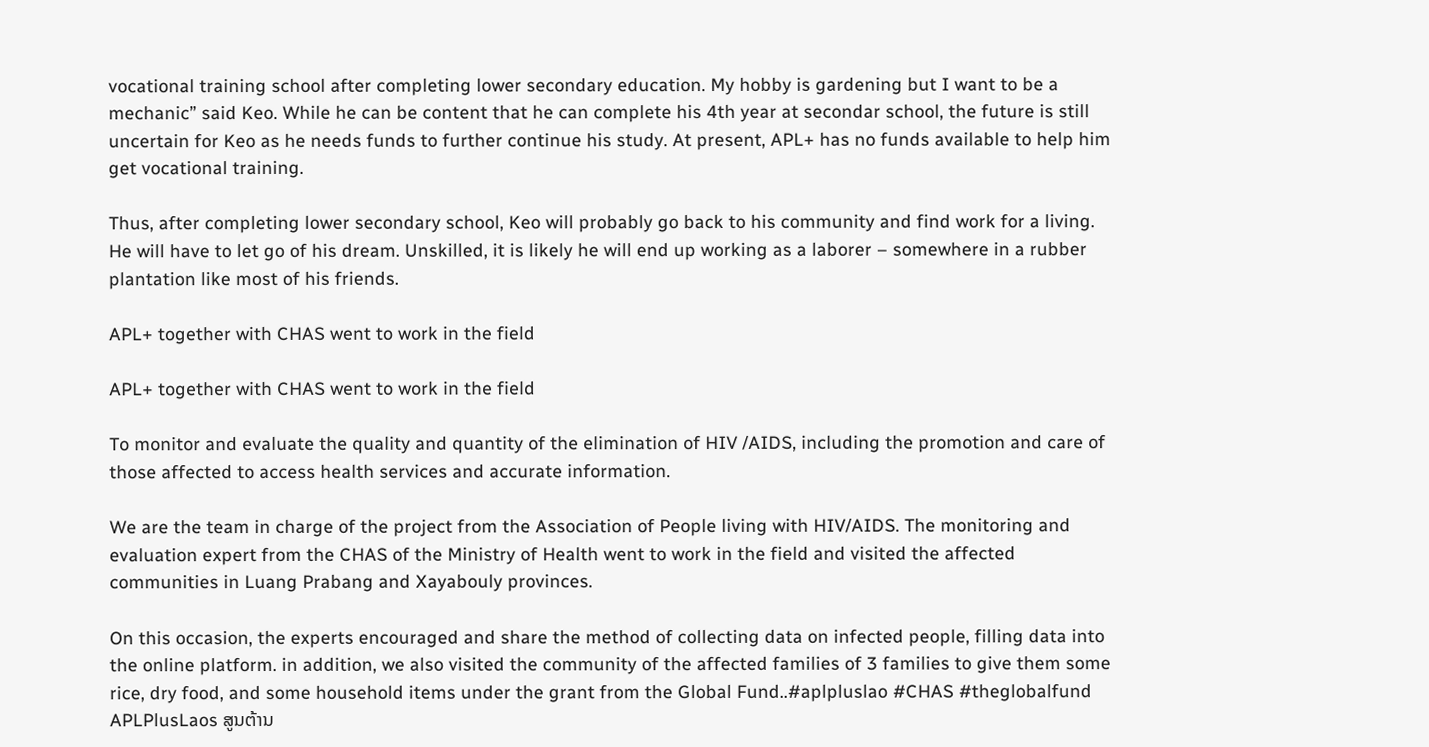vocational training school after completing lower secondary education. My hobby is gardening but I want to be a mechanic” said Keo. While he can be content that he can complete his 4th year at secondar school, the future is still uncertain for Keo as he needs funds to further continue his study. At present, APL+ has no funds available to help him get vocational training.

Thus, after completing lower secondary school, Keo will probably go back to his community and find work for a living. He will have to let go of his dream. Unskilled, it is likely he will end up working as a laborer – somewhere in a rubber plantation like most of his friends.

APL+ together with CHAS went to work in the field

APL+ together with CHAS went to work in the field

To monitor and evaluate the quality and quantity of the elimination of HIV /AIDS, including the promotion and care of those affected to access health services and accurate information.

We are the team in charge of the project from the Association of People living with HIV/AIDS. The monitoring and evaluation expert from the CHAS of the Ministry of Health went to work in the field and visited the affected communities in Luang Prabang and Xayabouly provinces.

On this occasion, the experts encouraged and share the method of collecting data on infected people, filling data into the online platform. in addition, we also visited the community of the affected families of 3 families to give them some rice, dry food, and some household items under the grant from the Global Fund..#aplpluslao #CHAS #theglobalfund APLPlusLaos ສູນຕ້ານ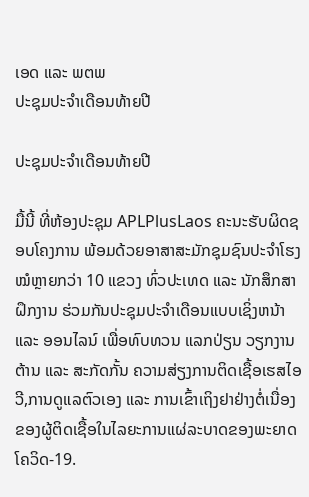ເອດ ແລະ ພຕພ
ປະຊຸມປະຈຳເດືອນທ້າຍປີ

ປະຊຸມປະຈຳເດືອນທ້າຍປີ

ມື້ນີ້ ທີ່ຫ້ອງປະຊຸມ APLPlusLaos ຄະນະຮັບຜິດຊອບໂຄງການ ພ້ອມດ້ວຍອາສາສະມັກຊຸມຊົນປະຈຳໂຮງໝໍຫຼາຍກວ່າ 10 ແຂວງ ທົ່ວປະເທດ ແລະ ນັກສຶກສາຝຶກງານ ຮ່ວມກັນປະຊຸມປະຈຳເດືອນແບບເຊິ່ງຫນ້າ ແລະ ອອນໄລນ໌ ເພື່ອທົບທວນ ແລກປ່ຽນ ວຽກງານຕ້ານ ແລະ ສະກັດກັ້ນ ຄວາມສ່ຽງການຕິດເຊື້ອເຮສໄອວີ,ການດູແລຕົວເອງ ແລະ ການເຂົ້າເຖິງຢາຢ່າງຕໍ່ເນື່ອງຂອງຜູ້ຕິດເຊື້ອໃນໄລຍະການແຜ່ລະບາດຂອງພະຍາດໂຄວິດ-19.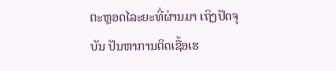ຕະຫຼອດໄລະຍະທີ່ຜ່ານມາ ເຖິງປັດຈຸບັນ ປັນຫາການຕິດເຊື້ອເຮ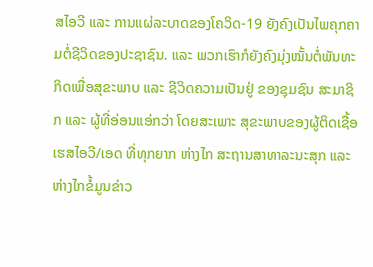ສໄອວີ ແລະ ການແຜ່ລະບາດຂອງໂຄວິດ-19 ຍັງຄົງເປັນໄພຄຸກຄາມຕໍ່ຊີວິດຂອງປະຊາຊົນ. ແລະ ພວກເຮົາກໍຍັງຄົງມຸ່ງໝັ້ນຕໍ່ພັນທະກິດເພື່ອສຸຂະພາບ ແລະ ຊີວິດຄວາມເປັນຢູ່ ຂອງຊຸມຊົນ ສະມາຊິກ ແລະ ຜູ້ທີ່ອ່ອນແອ່ກວ່າ ໂດຍສະເພາະ ສຸຂະພາບຂອງຜູ້ຕິດເຊື້ອເຮສໄອວີ/ເອດ ທີ່ທຸກຍາກ ຫ່າງໄກ ສະຖານສາທາລະນະສຸກ ແລະ ຫ່າງໄກຂໍ້ມູນຂ່າວ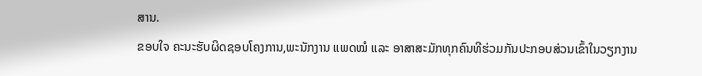ສານ.
ຂອບໃຈ ຄະນະຮັບຜິດຊອບໂຄງການ,ພະນັກງານ ແພດໝໍ ແລະ ອາສາສະມັກທຸກຄົນທີຮ່ວມກັນປະກອບສ່ວນເຂົ້າໃນວຽກງານ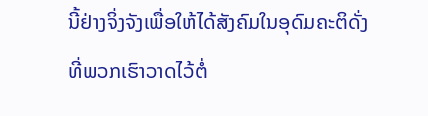ນີ້ຢ່າງຈິ່ງຈັງເພື່ອໃຫ້ໄດ້ສັງຄົມໃນອຸດົມຄະຕິດັ່ງທີ່ພວກເຮົາວາດໄວ້ຕໍ່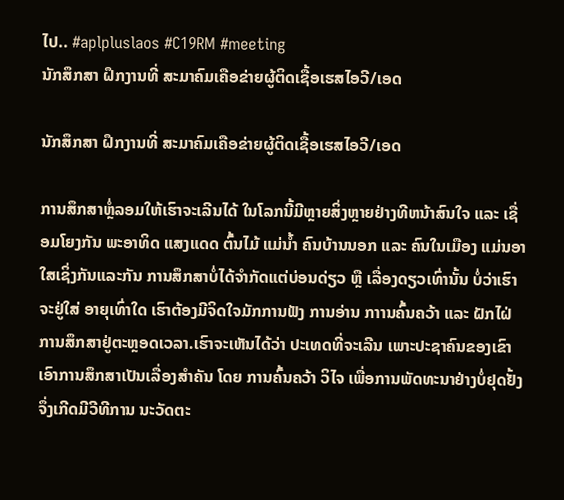ໄປ.. #aplpluslaos #C19RM #meeting
ນັກສຶກສາ ຝຶກງານທີ່ ສະມາຄົມເຄືອຂ່າຍຜູ້ຕິດເຊື້ອເຮສໄອວີ/ເອດ

ນັກສຶກສາ ຝຶກງານທີ່ ສະມາຄົມເຄືອຂ່າຍຜູ້ຕິດເຊື້ອເຮສໄອວີ/ເອດ

ການສຶກສາຫຼໍ່ລອມໃຫ້ເຮົາຈະເລີນໄດ້ ໃນໂລກນີ້ມີຫຼາຍສິ່ງຫຼາຍຢ່າງທີຫນ້າສົນໃຈ ແລະ ເຊື່ອມໂຍງກັນ ພະອາທິດ ແສງແດດ ຕົ້ນໄມ້ ແມ່ນ້ຳ ຄົນບ້ານນອກ ແລະ ຄົນໃນເມືອງ ແມ່ນອາໃສເຊິ່ງກັນແລະກັນ ການສຶກສາບໍ່ໄດ້ຈຳກັດແຕ່ບ່ອນດ່ຽວ ຫຼື ເລື່ອງດຽວເທົ່ານັ້ນ ບໍ່ວ່າເຮົາຈະຢູ່ໃສ່ ອາຍຸເທົ່າໃດ ເຮົາຕ້ອງມີຈິດໃຈມັກການຟັງ ການອ່ານ ກາານຄົ້ນຄວ້າ ແລະ ຝັກໄຝ່ການສຶກສາຢູ່ຕະຫຼອດເວລາ.ເຮົາຈະເຫັນໄດ້ວ່າ ປະເທດທີ່ຈະເລີນ ເພາະປະຊາຄົນຂອງເຂົາ ເອົາການສຶກສາເປັນເລື່ອງສຳຄັນ ໂດຍ ການຄົ້ນຄວ້າ ວິໄຈ ເພື່ອການພັດທະນາຢ່າງບໍ່ຢຸດຢັ້ງ ຈຶ່ງເກີດມີວີທີການ ນະວັດຕະ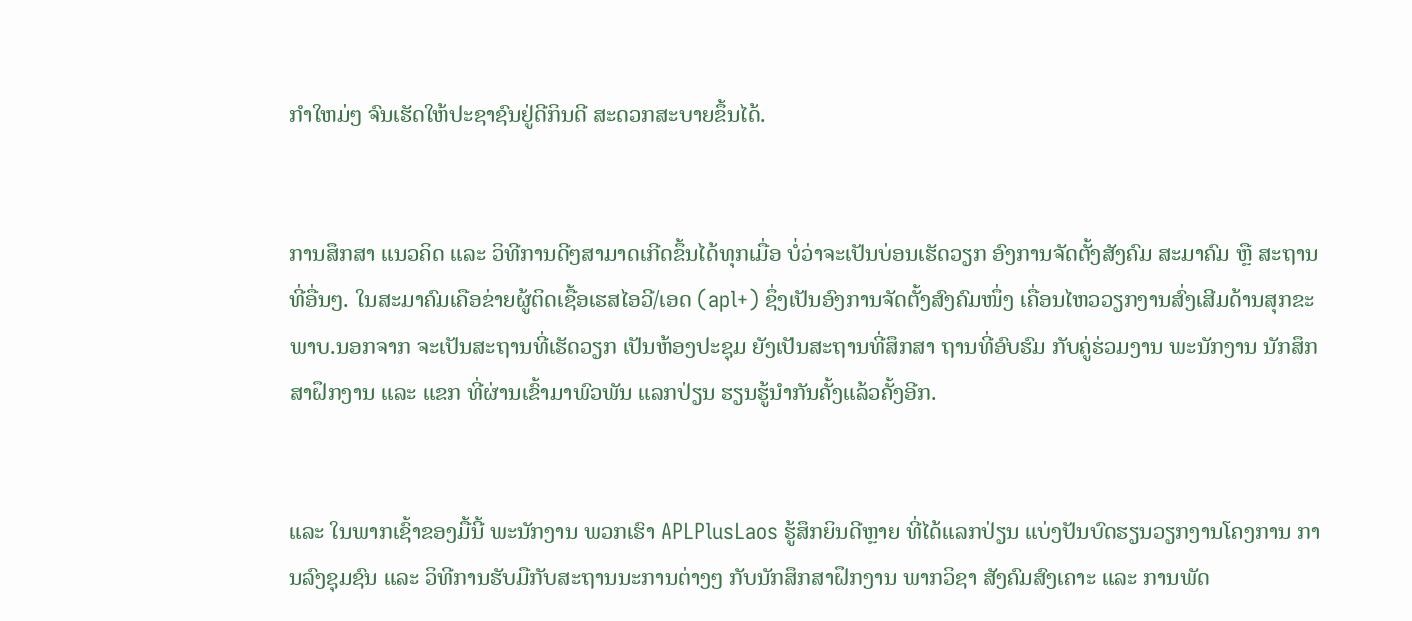ກຳໃຫມ່ໆ ຈົນເຮັດໃຫ້ປະຊາຊົນຢູ່ດີກິນດີ ສະດວກສະບາຍຂຶ້ນໄດ້.


ການສຶກສາ ແນວຄິດ ແລະ ວິທີການດີໆສາມາດເກີດຂຶ້ນໄດ້ທຸກເມື່ອ ບໍ່ວ່າຈະເປັນບ່ອນເຮັດວຽກ ອົງການຈັດຕັ້ງສັງຄົມ ສະມາຄົມ ຫຼື ສະຖານທີ່ອື່ນໆ. ໃນສະມາຄົມເຄືອຂ່າຍຜູ້ຕິດເຊື້ອເຮສໄອວີ/ເອດ (apl+) ຊຶ່ງເປັນອົງການຈັດຕັ້ງສົງຄົມໜຶ່ງ ເຄື່ອນໄຫວວຽກງານສົ່ງເສີມດ້ານສຸກຂະພາບ.ນອກຈາກ ຈະເປັນສະຖານທີ່ເຮັດວຽກ ເປັນຫ້ອງປະຊຸມ ຍັງເປັນສະຖານທີ່ສຶກສາ ຖານທີ່ອົບຮົມ ກັບຄູ່ຮ່ວມງານ ພະນັກງານ ນັກສຶກສາຝຶກງານ ແລະ ແຂກ ທີ່ຜ່ານເຂົ້າມາພົວພັນ ແລກປ່ຽນ ຮຽນຮູ້ນຳກັນຄັ້ງແລ້ວຄັ້ງອີກ.


ແລະ ໃນພາກເຊົ້າຂອງມື້ນີ້ ພະນັກງານ ພວກເຮົາ APLPlusLaos ຮູ້ສຶກຍິນດີຫຼາຍ ທີ່ໄດ້ແລກປ່ຽນ ແບ່ງປັນບົດຮຽນວຽກງານໂຄງການ ການລົງຊຸມຊົນ ແລະ ວິທີການຮັບມືກັບສະຖານນະການຕ່າງໆ ກັບນັກສຶກສາຝຶກງານ ພາກວິຊາ ສັງຄົມສົງເຄາະ ແລະ ການພັດ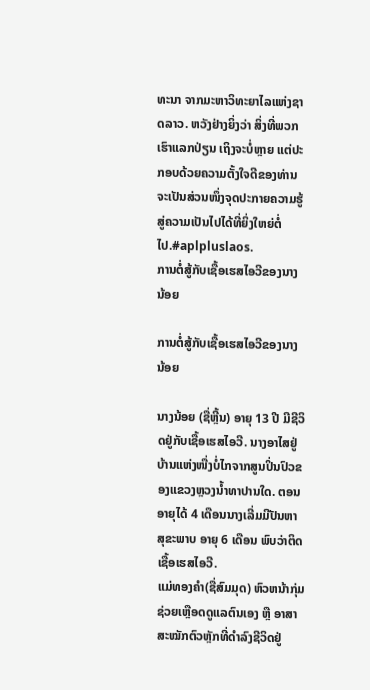ທະນາ ຈາກມະຫາວິທະຍາໄລແຫ່ງຊາດລາວ. ຫວັງຢ່າງຍິ່ງວ່າ ສິ່ງທີ່ພວກເຮົາແລກປ່ຽນ ເຖິງຈະບໍ່ຫຼາຍ ແຕ່ປະກອບດ້ວຍຄວາມຕັ້ງໃຈດີຂອງທ່ານ ຈະເປັນສ່ວນໜຶ່ງຈຸດປະກາຍຄວາມຮູ້ ສູ່ຄວາມເປັນໄປໄດ້ທີ່ຍິ່ງໃຫຍ່ຕໍ່ໄປ.#aplpluslaos.
ການຕໍ່ສູ້ກັບເຊື້ອເຮສໄອວີຂອງນາງນ້ອຍ

ການຕໍ່ສູ້ກັບເຊື້ອເຮສໄອວີຂອງນາງນ້ອຍ

ນາງນ້ອຍ (ຊື່ຫຼີ້ນ) ອາຍຸ 13 ປີ ມີຊີວິດຢູ່ກັບເຊື້ອເຮສໄອວີ. ນາງອາໄສຢູ່ບ້ານແຫ່ງໜື່ງບໍ່ໄກຈາກສູນປິ່ນປົວຂອງແຂວງຫຼວງນໍ້າທາປານໃດ. ຕອນອາຍຸໄດ້ 4 ເດືອນນາງເລີ່ມມີປັນຫາສຸຂະພາບ ອາຍຸ 6 ເດືອນ ພົບວ່າຕິດເຊື້ອເຮສໄອວີ.
ແມ່ທອງຄຳ(ຊື່ສົມມຸດ) ຫົວຫນ້າກຸ່ມຊ່ວຍເຫຼືອດດູແລຕົນເອງ ຫຼື ອາສາສະໝັກຕົວຫຼັກທີ່ດຳລົງຊີວິດຢູ່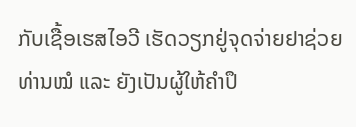ກັບເຊື້ອເຮສໄອວີ ເຮັດວຽກຢູ່ຈຸດຈ່າຍຢາຊ່ວຍທ່ານໝໍ ແລະ ຍັງເປັນຜູ້ໃຫ້ຄຳປຶ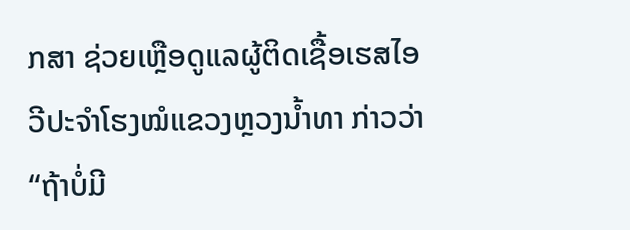ກສາ ຊ່ວຍເຫຼືອດູແລຜູ້ຕິດເຊື້ອເຮສໄອວີປະຈຳໂຮງໝໍແຂວງຫຼວງນ້ຳທາ ກ່າວວ່າ “ຖ້າບໍ່ມີ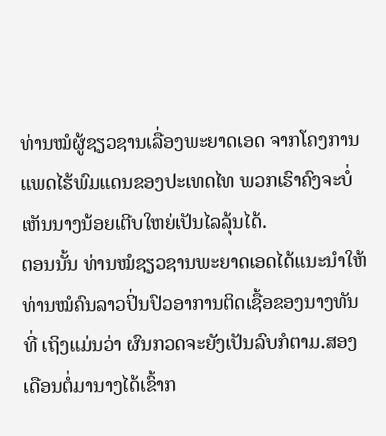ທ່ານໝໍຜູ້ຊຽວຊານເລື່ອງພະຍາດເອດ ຈາກໂຄງການແພດໄຮ້ພົມແດນຂອງປະເທດໄທ ພວກເຮົາຄົງຈະບໍ່ເຫັນນາງນ້ອຍເຕີບໃຫຍ່ເປັນໄລລຸ້ນໄດ້.
ຕອນນັ້ນ ທ່ານໝໍຊຽວຊານພະຍາດເອດໄດ້ແນະນຳໃຫ້ທ່ານໝໍຄົນລາວປິ່ນປົວອາການຕິດເຊື້ອຂອງນາງທັນທີ່ ເຖິງແມ່ນວ່າ ຜົນກວດຈະຍັງເປັນລົບກໍຕາມ.ສອງເດືອນຕໍ່ມານາງໄດ້ເຂົ້າກ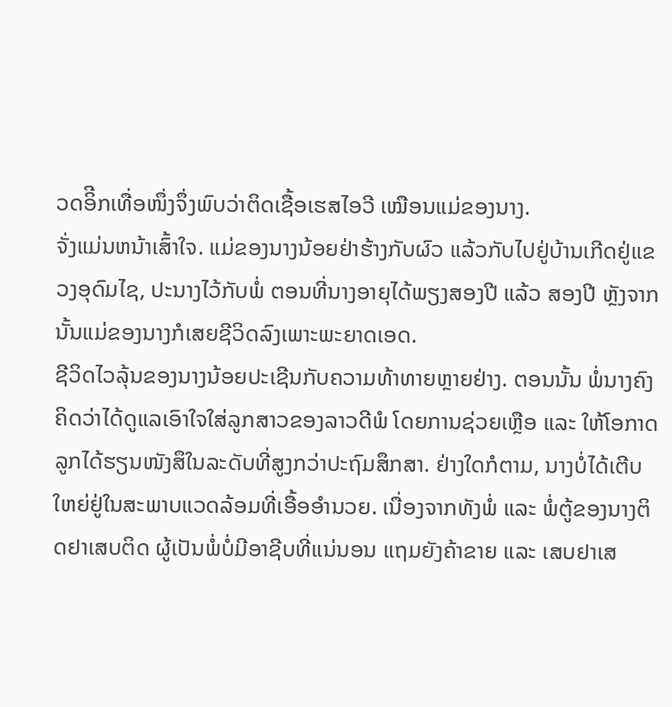ວດອິີກເທື່ອໜຶ່ງຈຶ່ງພົບວ່າຕິດເຊື້ອເຮສໄອວີ ເໝືອນແມ່ຂອງນາງ.
ຈັ່ງແມ່ນຫນ້າເສົ້າໃຈ. ແມ່ຂອງນາງນ້ອຍຢ່າຮ້າງກັບຜົວ ແລ້ວກັບໄປຢູ່ບ້ານເກີດຢູ່ແຂວງອຸດົມໄຊ, ປະນາງໄວ້ກັບພໍ່ ຕອນທີ່ນາງອາຍຸໄດ້ພຽງສອງປີ ແລ້ວ ສອງປີ ຫຼັງຈາກນັ້ນແມ່ຂອງນາງກໍເສຍຊີວິດລົງເພາະພະຍາດເອດ.
ຊີວິດໄວລຸ້ນຂອງນາງນ້ອຍປະເຊີນກັບຄວາມທ້າທາຍຫຼາຍຢ່າງ. ຕອນນັ້ນ ພໍ່ນາງຄົງຄິດວ່າໄດ້ດູແລເອົາໃຈໃສ່ລູກສາວຂອງລາວດີພໍ ໂດຍການຊ່ວຍເຫຼືອ ແລະ ໃຫ້ໂອກາດລູກໄດ້ຮຽນໜັງສຶໃນລະດັບທີ່ສູງກວ່າປະຖົມສຶກສາ. ຢ່າງໃດກໍຕາມ, ນາງບໍ່ໄດ້ເຕີບໃຫຍ່ຢູ່ໃນສະພາບແວດລ້ອມທີ່ເອື້ອອຳນວຍ. ເນື່ອງຈາກທັງພໍ່ ແລະ ພໍ່ຕູ້ຂອງນາງຕິດຢາເສບຕິດ ຜູ້ເປັນພໍ່ບໍ່ມີອາຊີບທີ່ແນ່ນອນ ແຖມຍັງຄ້າຂາຍ ແລະ ເສບຢາເສ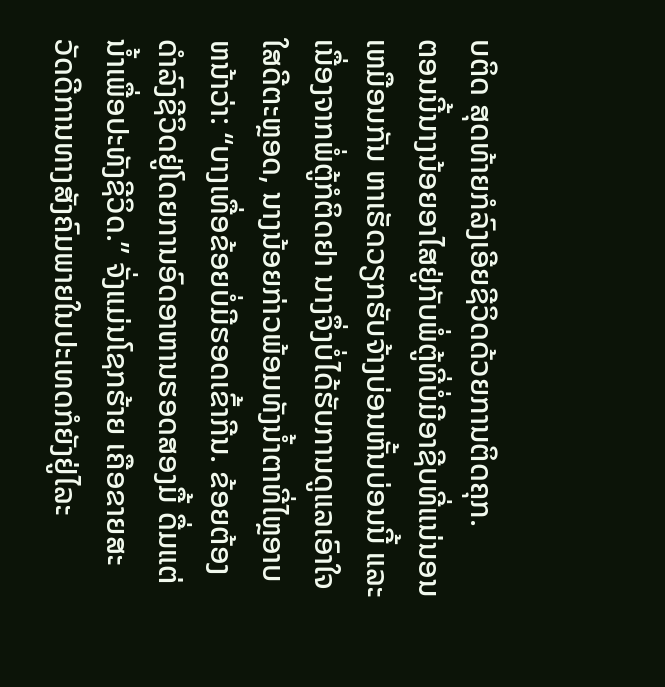ບຕິດ ສຸດທ້າຍກໍລົງເອີຍຊີວິດດ້ວຍການຕິດຄຸກ.
ຕອນນີ້ນາງນ້ອຍອາໄສຢູ່ກັບພໍ່ຕູ້ທີ່ບໍ່ມີອາຊີບທີ່ແນ່ນອນເຫມືອນກັນ ຫາເຮັດວຽກຮັບຈ້າງບ່ອນຫັ້ນບ່ອນນີ້ ແລະ ເນື່ອງຈາກພໍ່ຕູ້ກໍຕິດຢາ ນາງຈຶ່ງບໍ່ໄດ້ຮັບການດູແລເອົາໃຈໃສດີຕະຫຼອດ, ນາງນ້ອຍກ່າວພ້ອມທັງນໍ້າຕາທີ່ໄຫຼອາບຫນ້າວ່າ: “ບາງເທື່ອຂ້ອຍບໍ່ມີຮອດເຂົ້າກີນ. ຂ້ອຍຕ້ອງດຳລົງຊີວິດຢູ່ໂດຍການອົດອາຫານຮອດສອງມື້ ດື່ມແຕ່ນ້ຳເພື່ອປະທັງຊີວິດ.” ຈັ່ງແມ່ນໂຊກຮ້າຍ ເຄືອຂາຍສະວັດດີການທາງສັງຄົມພາຍໃນປະເທດກໍຍັງຢູ່ໄລະ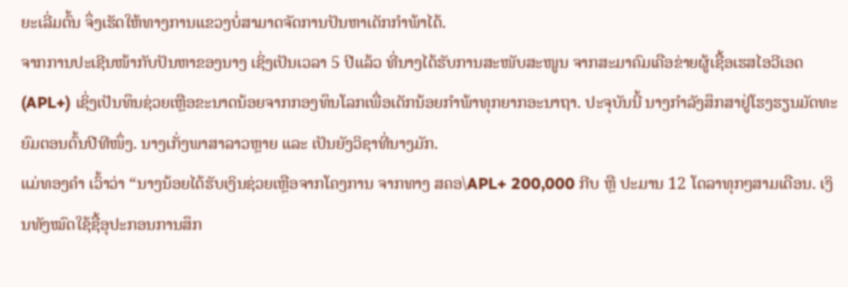ຍະເລີ່ມຕົ້ນ ຈຶ່ງເຮັດໃຫ້ທາງການແຂວງບໍ່ສາມາດຈັດການປັນຫາເດັກກຳພ້າໄດ້.
ຈາກການປະເຊີນໜ້າກັບປັນຫາຂອງນາງ ເຊິ່ງເປັນເວລາ 5 ປີແລ້ວ ທີ່ນາງໄດ້ຮັບການສະໜັບສະໜູນ ຈາກສະມາຄົມເຄືອຂ່າຍຜູ້ເຊື້ອເຮສໄອວີເອດ (APL+) ເຊິ່ງເປັນທຶນຊ່ວຍເຫຼືອຂະນາດນ້ອຍຈາກກອງທຶນໂລກເພື່ອເດັກນ້ອຍກຳພ້າທຸກຍາກອະນາຖາ. ປະຈຸບັນນີ້ ນາງກຳລັງສຶກສາຢູ່ໂຮງຮຽນມັດທະຍົມຕອນຕົ້ນປີທີໜຶ່ງ. ນາງເກັ່ງພາສາລາວຫຼາຍ ແລະ ເປັນຍັງວິຊາທີ່ນາງມັກ.
ແມ່ທອງຄຳ ເວົ້າວ່າ “ນາງນ້ອຍໄດ້ຮັບເງິນຊ່ວຍເຫຼືອຈາກໂຄງການ ຈາກທາງ ສຄອ\APL+ 200,000 ກີບ ຫຼື ປະມານ 12 ໂດລາທຸກໆສາມເດືອນ. ເງິນທັງໝົດໃຊ້ຊື້ອຸປະກອນການສຶກ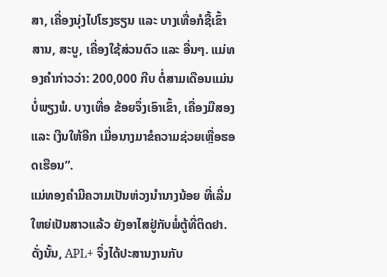ສາ, ເຄື່ອງນຸ່ງໄປໂຮງຮຽນ ແລະ ບາງເທື່ອກໍຊື້ເຂົ້າສານ, ສະບູ, ເຄື່ອງໃຊ້ສ່ວນຕົວ ແລະ ອື່ນໆ. ແມ່ທອງຄຳກ່າວວ່າ: 200,000 ກີບ ຕໍ່ສາມເດືອນແມ່ນບໍ່ພຽງພໍ. ບາງເທື່ອ ຂ້ອຍຈຶ່ງເອົາເຂົ້າ, ເຄື່ອງມືສອງ ແລະ ເງີນໃຫ້ອີກ ເມື່ອນາງມາຂໍຄວາມຊ່ວຍເຫຼື່ອຮອດເຮືອນ”.
ແມ່ທອງຄຳມີຄວາມເປັນຫ່ວງນຳນາງນ້ອຍ ທີ່ເລີ່ມໃຫຍ່ເປັນສາວແລ້ວ ຍັງອາໄສຢູ່ກັບພໍ່ຕູ້ທີ່ຕິດຢາ. ດັ່ງນັ້ນ, APL+ ຈຶ່ງໄດ້ປະສານງານກັບ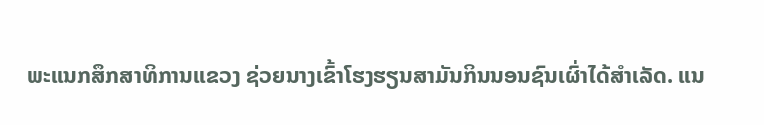ພະແນກສຶກສາທິການແຂວງ ຊ່ວຍນາງເຂົ້າໂຮງຮຽນສາມັນກິນນອນຊົນເຜົ່າໄດ້ສຳເລັດ. ແນ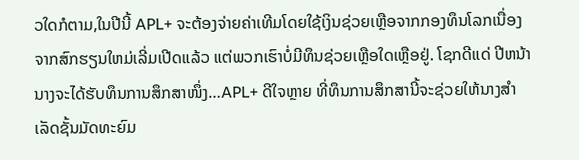ວໃດກໍຕາມ,ໃນປີນີ້ APL+ ຈະຕ້ອງຈ່າຍຄ່າເທີມໂດຍໃຊ້ເງິນຊ່ວຍເຫຼືອຈາກກອງທຶນໂລກເນື່ອງຈາກສົກຮຽນໃຫມ່ເລີ່ມເປີດແລ້ວ ແຕ່ພວກເຮົາບໍ່ມີທຶນຊ່ວຍເຫຼືອໃດເຫຼືອຢູ່. ໂຊກດີແດ່ ປີຫນ້າ ນາງຈະໄດ້ຮັບທຶນການສຶກສາໜຶ່ງ…APL+ ດີໃຈຫຼາຍ ທີ່ທຶນການສຶກສານີ້ຈະຊ່ວຍໃຫ້ນາງສຳເລັດຊັ້ນມັດທະຍົມ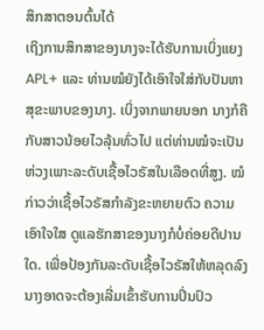ສຶກສາຕອນຕົ້ນໄດ້
ເຖິງການສຶກສາຂອງນາງຈະໄດ້ຮັບການເບິ່ງແຍງ APL+ ແລະ ທ່ານໝໍຍັງໄດ້ເອົາໃຈໃສ່ກັບປັນຫາສຸຂະພາບຂອງນາງ. ເບິ່ງຈາກພາຍນອກ ນາງກໍຄືກັບສາວນ້ອຍໄວລຸ້ນທົ່ວໄປ ແຕ່ທ່ານໝໍຈະເປັນຫ່ວງເພາະລະດັບເຊື້ອໄວຣັສໃນເລືອດທີ່ສູງ. ໝໍກ່າວວ່າເຊື້ອໄວຣັສກຳລັງຂະຫຍາຍຕົວ ຄວາມເອົາໃຈໃສ ດູແລຮັກສາຂອງນາງກໍບໍ່ຄ່ອຍດີປານໃດ. ເພື່ອປ້ອງກັນລະດັບເຊື້ອໄວຣັສໃຫ້ຫລຸດລົງ ນາງອາດຈະຕ້ອງເລີ່ມເຂົ້າຮັບການປິ່ນປົວ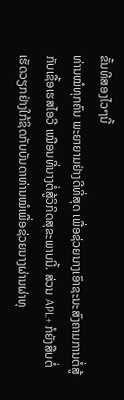ຂັ້ນທີສອງໄວໆນີ້
ທ່ານໝໍທຸກຄົນ ພະຍາຍາມຢ່າງດີທີ່ສຸດ ເພື່ອຊ່ວຍນາງເອົາຊະນະສົງຄາມການຕໍ່ສູ້ກັບເຊື້ອເຮສໄອວີ ເໝືອນທີ່ນາງຕໍ່ສູ້ວິກິດສຸຂະພາບນີ້. ສ່ວນ APL+ ກໍຍັງສືບຕໍ່ເຮັດວຽກຢ່າງໃກ້ຊິດກັບບັນດາທ່ານໝໍເພື່ອຊ່ວຍນາງຜ່ານຜ່າທຸ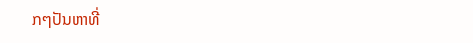ກໆປັນຫາທີ່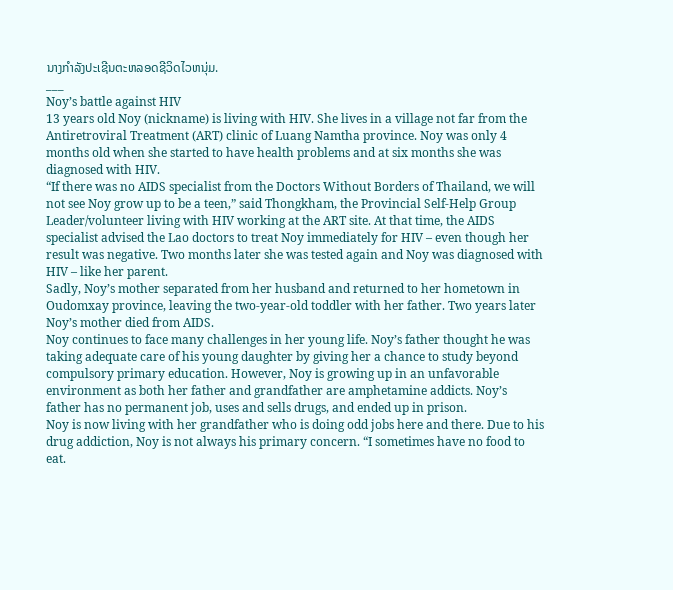ນາງກຳລັງປະເຊີນຕະຫລອດຊີວິດໄວຫນຸ່ມ.
___
Noy’s battle against HIV
13 years old Noy (nickname) is living with HIV. She lives in a village not far from the Antiretroviral Treatment (ART) clinic of Luang Namtha province. Noy was only 4 months old when she started to have health problems and at six months she was diagnosed with HIV.
“If there was no AIDS specialist from the Doctors Without Borders of Thailand, we will not see Noy grow up to be a teen,” said Thongkham, the Provincial Self-Help Group Leader/volunteer living with HIV working at the ART site. At that time, the AIDS specialist advised the Lao doctors to treat Noy immediately for HIV – even though her result was negative. Two months later she was tested again and Noy was diagnosed with HIV – like her parent.
Sadly, Noy’s mother separated from her husband and returned to her hometown in Oudomxay province, leaving the two-year-old toddler with her father. Two years later Noy’s mother died from AIDS.
Noy continues to face many challenges in her young life. Noy’s father thought he was taking adequate care of his young daughter by giving her a chance to study beyond compulsory primary education. However, Noy is growing up in an unfavorable environment as both her father and grandfather are amphetamine addicts. Noy’s father has no permanent job, uses and sells drugs, and ended up in prison.
Noy is now living with her grandfather who is doing odd jobs here and there. Due to his drug addiction, Noy is not always his primary concern. “I sometimes have no food to eat.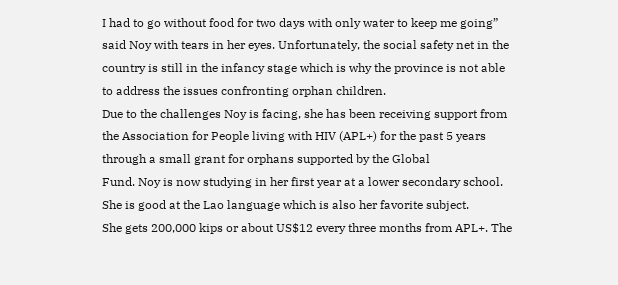I had to go without food for two days with only water to keep me going” said Noy with tears in her eyes. Unfortunately, the social safety net in the country is still in the infancy stage which is why the province is not able to address the issues confronting orphan children.
Due to the challenges Noy is facing, she has been receiving support from the Association for People living with HIV (APL+) for the past 5 years through a small grant for orphans supported by the Global
Fund. Noy is now studying in her first year at a lower secondary school. She is good at the Lao language which is also her favorite subject.
She gets 200,000 kips or about US$12 every three months from APL+. The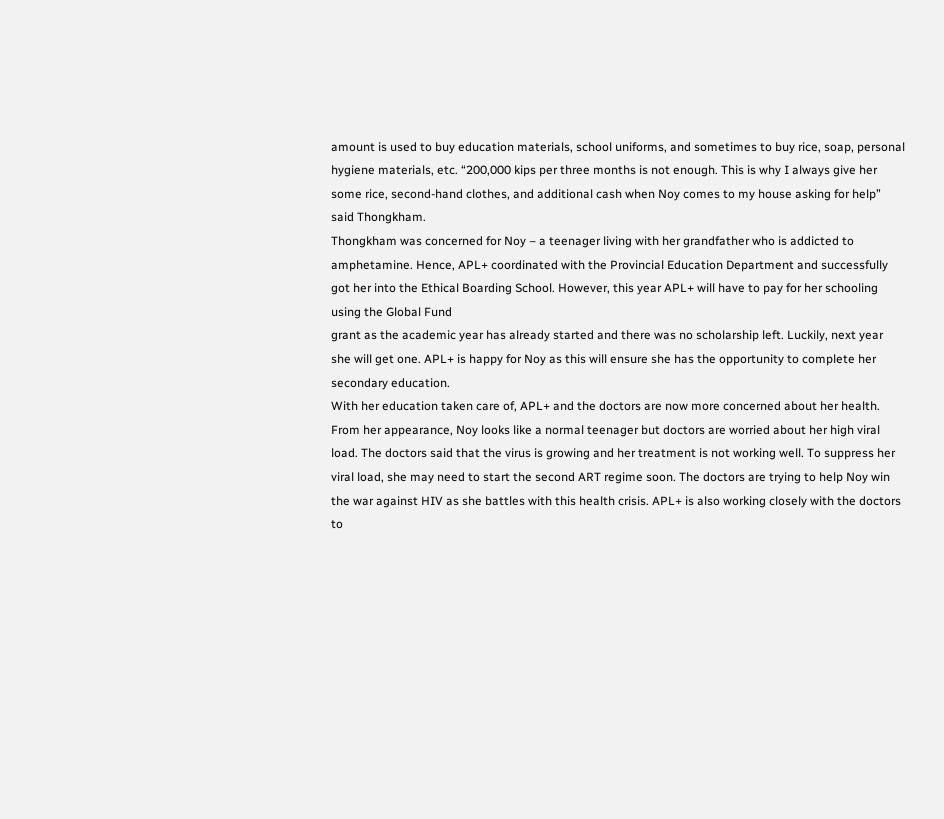amount is used to buy education materials, school uniforms, and sometimes to buy rice, soap, personal hygiene materials, etc. “200,000 kips per three months is not enough. This is why I always give her some rice, second-hand clothes, and additional cash when Noy comes to my house asking for help” said Thongkham.
Thongkham was concerned for Noy – a teenager living with her grandfather who is addicted to amphetamine. Hence, APL+ coordinated with the Provincial Education Department and successfully got her into the Ethical Boarding School. However, this year APL+ will have to pay for her schooling using the Global Fund
grant as the academic year has already started and there was no scholarship left. Luckily, next year she will get one. APL+ is happy for Noy as this will ensure she has the opportunity to complete her
secondary education.
With her education taken care of, APL+ and the doctors are now more concerned about her health. From her appearance, Noy looks like a normal teenager but doctors are worried about her high viral load. The doctors said that the virus is growing and her treatment is not working well. To suppress her viral load, she may need to start the second ART regime soon. The doctors are trying to help Noy win the war against HIV as she battles with this health crisis. APL+ is also working closely with the doctors to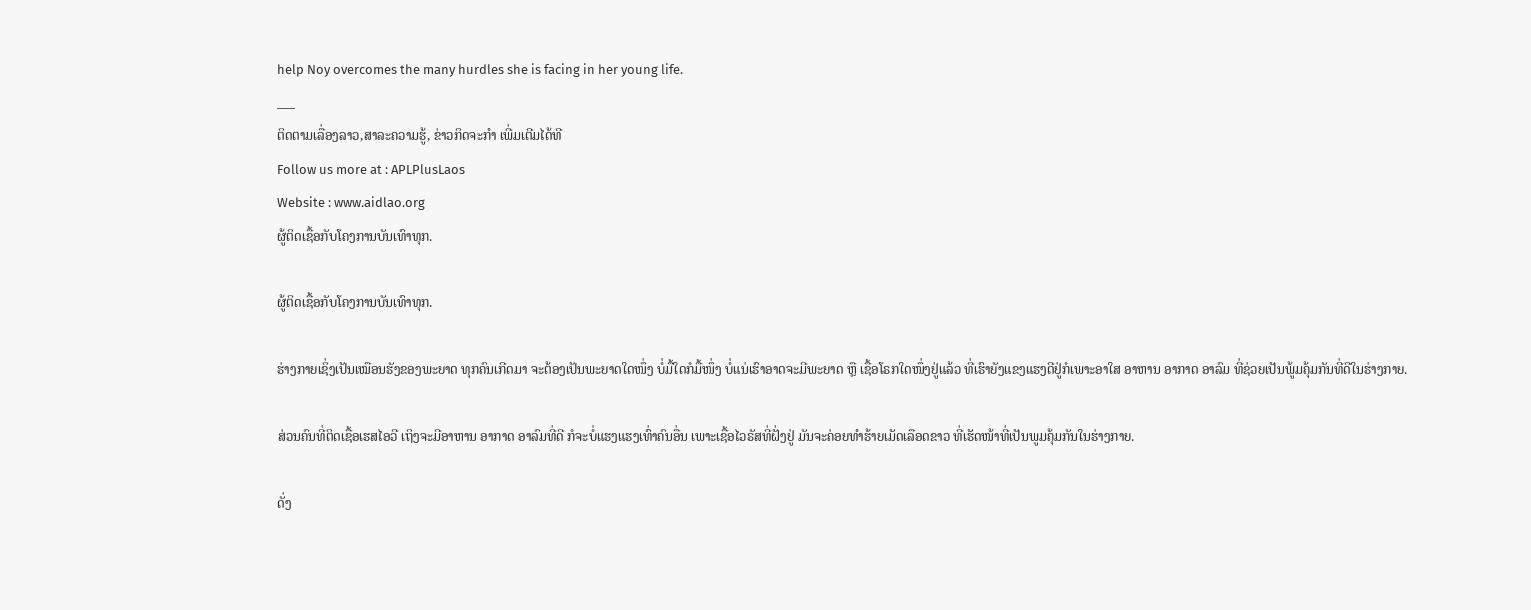help Noy overcomes the many hurdles she is facing in her young life.
___
ຕິດຕາມເລື່ອງລາວ,ສາລະຄວາມຮູ້, ຂ່າວກິດຈະກຳ ເພີ່ມເຕີມໄດ້ທີ
Follow us more at : APLPlusLaos
Website : www.aidlao.org
ຜູ້ຕິດເຊື້ອກັບໂຄງການບັນເທົາທຸກ.

ຜູ້ຕິດເຊື້ອກັບໂຄງການບັນເທົາທຸກ.

ຮ່າງກາຍເຊິ່ງເປັນເໝືອນຮັງຂອງພະຍາດ ທຸກຄົນເກີດມາ ຈະຕ້ອງເປັນພະຍາດໃດໜຶ່ງ ບໍ່ມື້ໃດກໍມື້ໜຶ່ງ ບໍ່ແນ່ເຮົາອາດຈະມີພະຍາດ ຫຼື ເຊື້ອໂຣກໃດໜຶ່ງຢູ່ແລ້ວ ທີ່ເຮົາຍັງແຂງແຮງດີຢູ່ກໍເພາະອາໃສ ອາຫານ ອາກາດ ອາລົມ ທີ່ຊ່ວຍເປັນພູ້ມຄຸ້ມກັນທີ່ດີໃນຮ່າງກາຍ.

ສ່ວນຄົນທີ່ຕິດເຊື້ອເຮສໄອວີ ເຖິງຈະມີອາຫານ ອາກາດ ອາລົມທີ່ດີ ກໍຈະບໍ່ແຮງແຮງເທົ່າຄົນອື່ນ ເພາະເຊື້ອໄວຣັສທີ່ຝັ່ງຢູ່ ມັນຈະຄ່ອຍທຳຮ້າຍເມັດເລືອດຂາວ ທີ່ເຮັດໜ້າທີ່ເປັນພູມຄຸ້ມກັນໃນຮ່າງກາຍ.

ດັ່ງ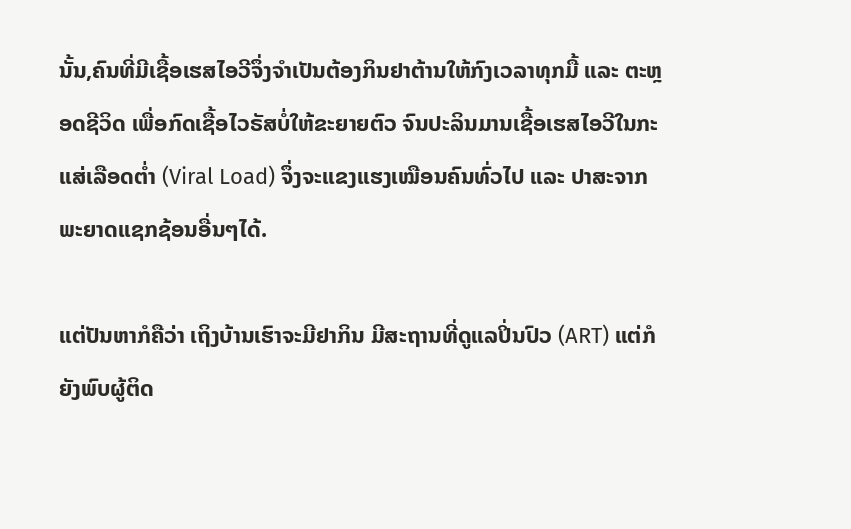ນັ້ນ,ຄົນທີ່ມີເຊື້ອເຮສໄອວີຈຶ່ງຈຳເປັນຕ້ອງກິນຢາຕ້ານໃຫ້ກົງເວລາທຸກມື້ ແລະ ຕະຫຼອດຊີວິດ ເພື່ອກົດເຊື້ອໄວຣັສບໍ່ໃຫ້ຂະຍາຍຕົວ ຈົນປະລິນມານເຊື້ອເຮສໄອວີໃນກະແສ່ເລືອດຕ່ຳ (Viral Load) ຈຶ່ງຈະແຂງແຮງເໝືອນຄົນທົ່ວໄປ ແລະ ປາສະຈາກພະຍາດແຊກຊ້ອນອື່ນໆໄດ້.

ແຕ່ປັນຫາກໍຄືວ່າ ເຖິງບ້ານເຮົາຈະມີຢາກິນ ມີສະຖານທີ່ດູແລປິ່ນປົວ (ART) ແຕ່ກໍຍັງພົບຜູ້ຕິດ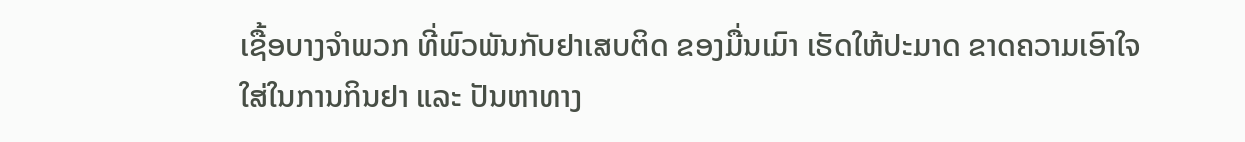ເຊື້ອບາງຈຳພວກ ທີ່ພົວພັນກັບຢາເສບຕິດ ຂອງມື່ນເມົາ ເຮັດໃຫ້ປະມາດ ຂາດຄວາມເອົາໃຈໃສ່ໃນການກິນຢາ ແລະ ປັນຫາທາງ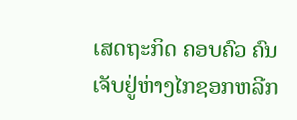ເສດຖະກິດ ຄອບຄົວ ຄົນເຈັບຢູ່ຫ່າງໄກຊອກຫລີກ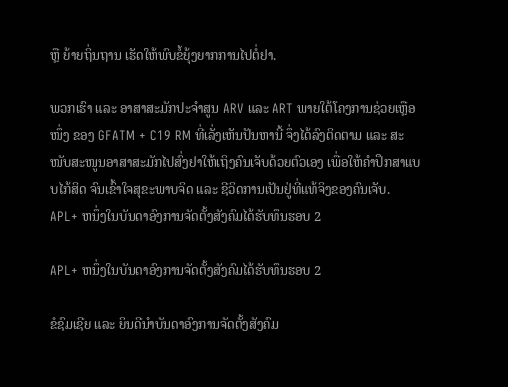ຫຼື ຍ້າຍຖິ່ນຖານ ເຮັດໃຫ້ພົບຂໍ້ຍຸ້ງຍາກການໄປຕໍ່ຢາ.

ພວກເຮົາ ແລະ ອາສາສະມັກປະຈຳສູນ ARV ແລະ ART ພາຍໃຕ້ໂຄງການຊ່ວຍເຫຼືອໜຶ່ງ ຂອງ GFATM + C19 RM ທີ່ເລັ່ງເຫັນປັນຫານີ້ ຈຶ່ງໄດ້ລົງຕິດຕາມ ແລະ ສະໜັບສະໜູນອາສາສະມັກໄປສົ່ງຢາໃຫ້ເຖິງຄົນເຈັບດ້ວຍຕົວເອງ ເພື່ອໃຫ້ຄຳປຶກສາແບບໄກ້ສິດ ຈົນເຂົ້າໃຈສຸຂະພາບຈິດ ແລະ ຊີວິດການເປັນຢູ່ທີ່ແທ້ຈິງຂອງຄົນເຈັບ.
APL+ ຫນຶ່ງໃນບັນດາອົງການຈັດຕັ້ງສັງຄົມໄດ້ຮັບທຶນຮອບ 2

APL+ ຫນຶ່ງໃນບັນດາອົງການຈັດຕັ້ງສັງຄົມໄດ້ຮັບທຶນຮອບ 2

ຂໍຊົມເຊີຍ ແລະ ຍິນດີນຳບັນດາອົງການຈັດຕັ້ງສັງຄົມ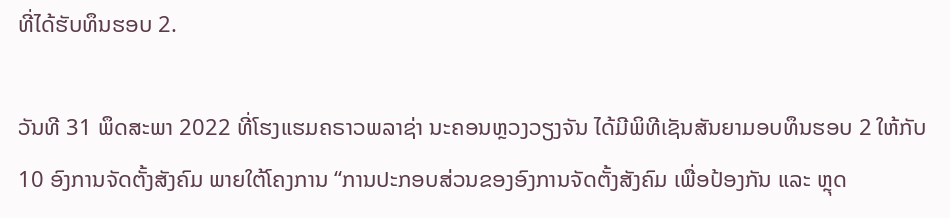ທີ່ໄດ້ຮັບທຶນຮອບ 2.

ວັນທີ 31 ພຶດສະພາ 2022 ທີ່ໂຮງແຮມຄຣາວພລາຊ່າ ນະຄອນຫຼວງວຽງຈັນ ໄດ້ມີພິທີເຊັນສັນຍາມອບທຶນຮອບ 2 ໃຫ້ກັບ 10 ອົງການຈັດຕັ້ງສັງຄົມ ພາຍໃຕ້ໂຄງການ “ການປະກອບສ່ວນຂອງອົງການຈັດຕັ້ງສັງຄົມ ເພື່ອປ້ອງກັນ ແລະ ຫຼຸດ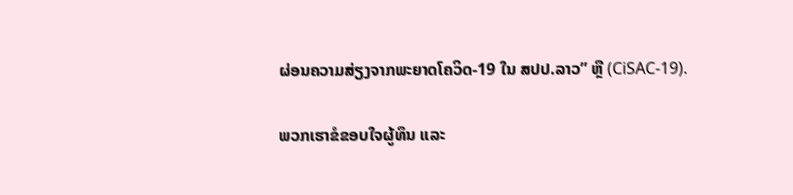ຜ່ອນຄວາມສ່ຽງຈາກພະຍາດໂຄວິດ-19 ໃນ ສປປ.ລາວ” ຫຼື (CiSAC-19).

ພວກເຮາຂໍຂອບໃຈຜູ້ທຶນ ແລະ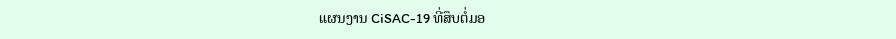ແຜນງານ CiSAC-19 ທີ່ສຶບຕໍ່ມອ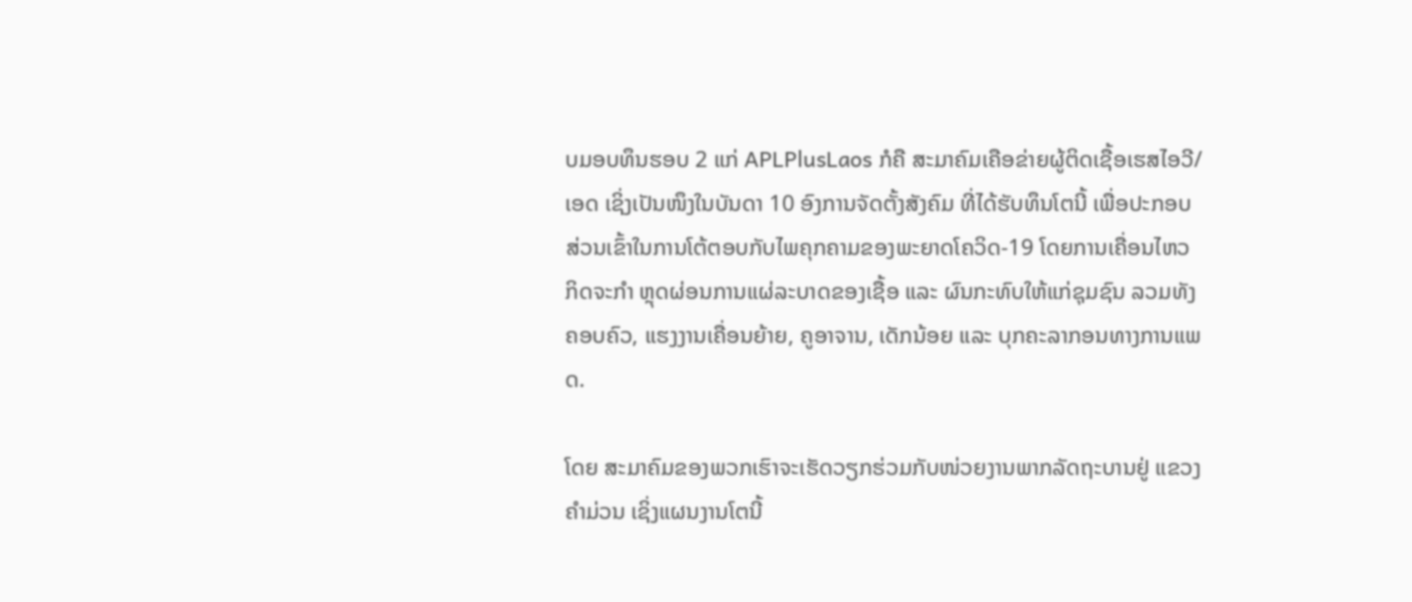ບມອບທຶນຮອບ 2 ແກ່ APLPlusLaos ກໍຄື ສະມາຄົມເຄືອຂ່າຍຜູ້ຕິດເຊື້ອເຮສໄອວີ/ເອດ ເຊິ່ງເປັນໜຶງໃນບັນດາ 10 ອົງການຈັດຕັ້ງສັງຄົມ ທີ່ໄດ້ຮັບທຶນໂຕນີ້ ເພື່ອປະກອບສ່ວນເຂົ້າໃນການໂຕ້ຕອບກັບໄພຄຸກຄາມຂອງພະຍາດໂຄວິດ-19 ໂດຍການເຄື່ອນໄຫວກິດຈະກຳ ຫຼຸດຜ່ອນການແຜ່ລະບາດຂອງເຊື້ອ ແລະ ຜົນກະທົບໃຫ້ແກ່ຊຸມຊົນ ລວມທັງ ຄອບຄົວ, ແຮງງານເຄື່ອນຍ້າຍ, ຄູອາຈານ, ເດັກນ້ອຍ ແລະ ບຸກຄະລາກອນທາງການແພດ.

ໂດຍ ສະມາຄົມຂອງພວກເຮົາຈະເຮັດວຽກຮ່ວມກັບໜ່ວຍງານພາກລັດຖະບານຢູ່ ແຂວງ ຄຳມ່ວນ ເຊິ່ງແຜນງານໂຕນີ້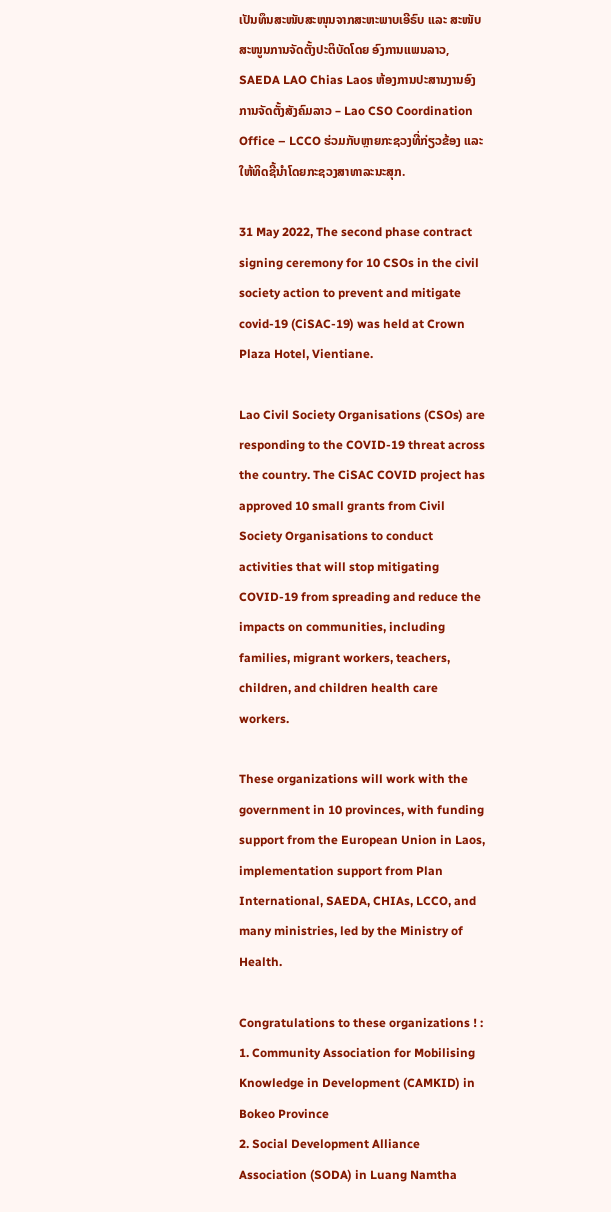ເປັນທຶນສະໜັບສະໜຸນຈາກສະຫະພາບເອີຣົບ ແລະ ສະໜັບສະໜູນການຈັດຕັ້ງປະຕິບັດໂດຍ ອົງການແພນລາວ, SAEDA LAO Chias Laos ຫ້ອງການປະສານງານອົງການຈັດຕັ້ງສັງຄົມລາວ – Lao CSO Coordination Office – LCCO ຮ່ວມກັບຫຼາຍກະຊວງທີ່ກ່ຽວຂ້ອງ ແລະ ໃຫ້ທິດຊີ້ນຳໂດຍກະຊວງສາທາລະນະສຸກ.

31 May 2022, The second phase contract signing ceremony for 10 CSOs in the civil society action to prevent and mitigate covid-19 (CiSAC-19) was held at Crown Plaza Hotel, Vientiane.

Lao Civil Society Organisations (CSOs) are responding to the COVID-19 threat across the country. The CiSAC COVID project has approved 10 small grants from Civil Society Organisations to conduct activities that will stop mitigating COVID-19 from spreading and reduce the impacts on communities, including families, migrant workers, teachers, children, and children health care workers.

These organizations will work with the government in 10 provinces, with funding support from the European Union in Laos, implementation support from Plan International, SAEDA, CHIAs, LCCO, and many ministries, led by the Ministry of Health.

Congratulations to these organizations ! :
1. Community Association for Mobilising Knowledge in Development (CAMKID) in Bokeo Province
2. Social Development Alliance Association (SODA) in Luang Namtha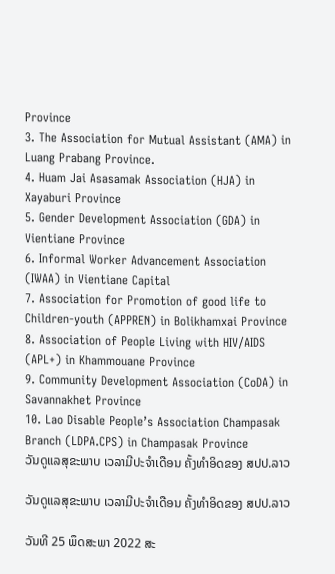Province
3. The Association for Mutual Assistant (AMA) in Luang Prabang Province.
4. Huam Jai Asasamak Association (HJA) in Xayaburi Province
5. Gender Development Association (GDA) in Vientiane Province
6. Informal Worker Advancement Association (IWAA) in Vientiane Capital
7. Association for Promotion of good life to Children-youth (APPREN) in Bolikhamxai Province
8. Association of People Living with HIV/AIDS (APL+) in Khammouane Province
9. Community Development Association (CoDA) in Savannakhet Province
10. Lao Disable People’s Association Champasak Branch (LDPA.CPS) in Champasak Province
ວັນດູແລສຸຂະພາບ ເວລາມີປະຈຳເດືອນ ຄັ້ງທຳອິດຂອງ ສປປ.ລາວ

ວັນດູແລສຸຂະພາບ ເວລາມີປະຈຳເດືອນ ຄັ້ງທຳອິດຂອງ ສປປ.ລາວ

ວັນທີ 25 ພຶດສະພາ 2022 ສະ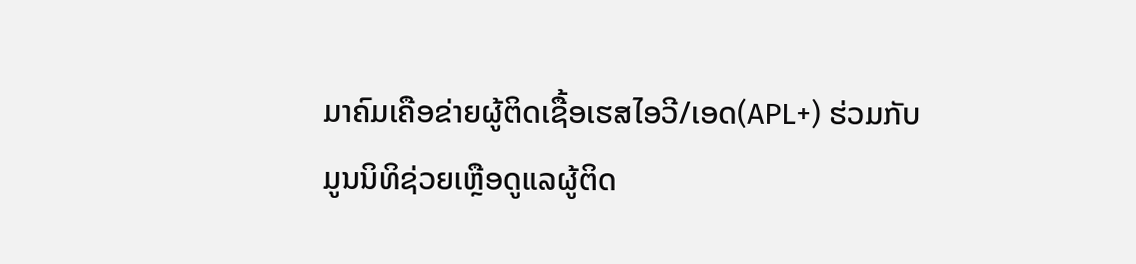ມາຄົມເຄືອຂ່າຍຜູ້ຕິດເຊື້ອເຮສໄອວີ/ເອດ(APL+) ຮ່ວມກັບ ມູນນິທິຊ່ວຍເຫຼືອດູແລຜູ້ຕິດ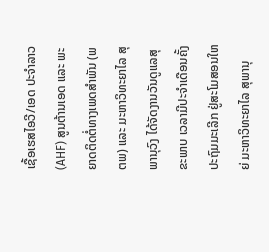ເຊື້ອເຮສໄອວີ/ເອດ ປະຈຳລາວ (AHF) ສູນຕ້ານເອດ ແລະ ພະຍາດຕິດຕໍ່ທາງເພດສຳພັນ (ພຕພ) ແລະ ມະຫາວິທະຍາໄລ ສຸພານຸວົງ ໄດ້ຈັດງານວັນດູແລສຸຂະພາບ ເວລາມີປະຈຳເດືອນຄັ້ງປະຖົມມະເລີກ ຢູ່ສະໂມສອນໃຫຍ່ ມະຫາວິທະຍາໄລ ສຸພານຸ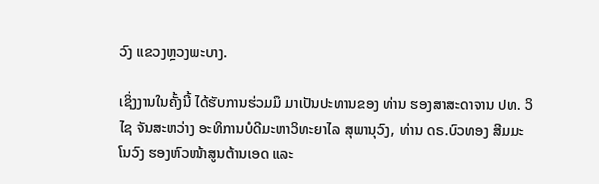ວົງ ແຂວງຫຼວງພະບາງ.

ເຊິ່ງງານໃນຄັ້ງນີ້ ໄດ້ຮັບການຮ່ວມມຶ ມາເປັນປະທານຂອງ ທ່ານ ຮອງສາສະດາຈານ ປທ. ວິໄຊ ຈັນສະຫວ່າງ ອະທິການບໍດີມະຫາວິທະຍາໄລ ສຸພານຸວົງ, ທ່ານ ດຣ.ບົວທອງ ສີມມະໂນວົງ ຮອງຫົວໜ້າສູນຕ້ານເອດ ແລະ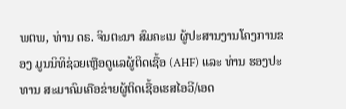ພຕພ, ທ່ານ ດຣ. ຈິນຕະນາ ສົມຄະເນ ຜູ້ປະສານງານໂຄງການຂອງ ມູນນິທິຊ່ວຍເຫຼືອດູແລຜູ້ຕິດເຊື້ອ (AHF) ແລະ ທ່ານ ຮອງປະທານ ສະມາຄົມເຄືອຂ່າຍຜູ້ຕິດເຊື້ອເຮສໄອວີ/ເອດ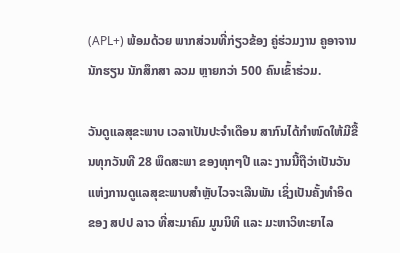(APL+) ພ້ອມດ້ວຍ ພາກສ່ວນທີ່ກ່ຽວຂ້ອງ ຄູ່ຮ່ວມງານ ຄູອາຈານ ນັກຮຽນ ນັກສຶກສາ ລວມ ຫຼາຍກວ່າ 500 ຄົນເຂົ້າຮ່ວມ.

ວັນດູແລສຸຂະພາບ ເວລາເປັນປະຈຳເດືອນ ສາກົນໄດ້ກຳໜົດໃຫ້ມີຂື້ນທຸກວັນທີ 28 ພຶດສະພາ ຂອງທຸກໆປີ ແລະ ງານນີ້ຖືວ່າເປັນວັນແຫ່ງການດູແລສຸຂະພາບສຳຫຼັບໄວຈະເລີນພັນ ເຊິ່ງເປັນຄັ້ງທຳອິດ ຂອງ ສປປ ລາວ ທີ່ສະມາຄົມ ມູນນິທິ ແລະ ມະຫາວິທະຍາໄລ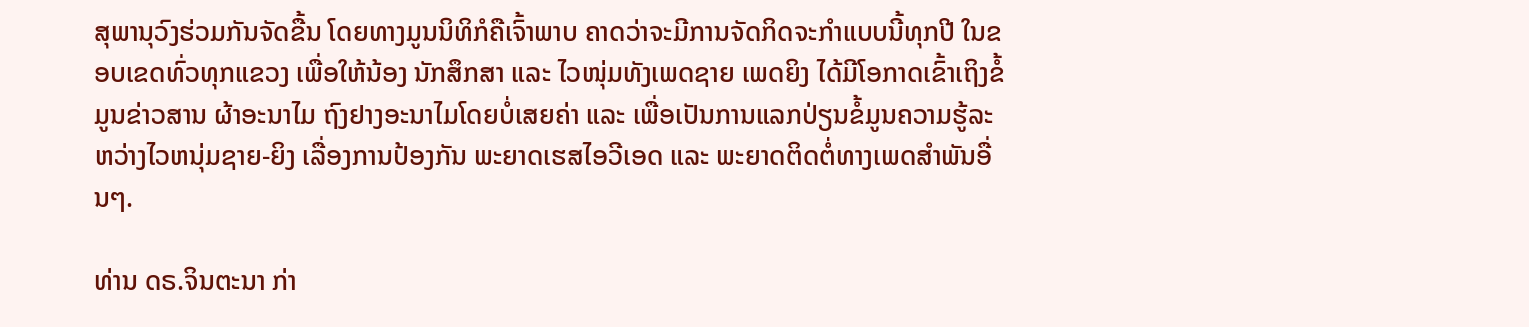ສຸພານຸວົງຮ່ວມກັນຈັດຂື້ນ ໂດຍທາງມູນນິທິກໍຄືເຈົ້າພາບ ຄາດວ່າຈະມີການຈັດກິດຈະກຳແບບນີ້ທຸກປີ ໃນຂອບເຂດທົ່ວທຸກແຂວງ ເພື່ອໃຫ້ນ້ອງ ນັກສຶກສາ ແລະ ໄວໜຸ່ມທັງເພດຊາຍ ເພດຍິງ ໄດ້ມີໂອກາດເຂົ້າເຖິງຂໍ້ມູນຂ່າວສານ ຜ້າອະນາໄມ ຖົງຢາງອະນາໄມໂດຍບໍ່ເສຍຄ່າ ແລະ ເພື່ອເປັນການແລກປ່ຽນຂໍ້ມູນຄວາມຮູ້ລະຫວ່າງໄວຫນຸ່ມຊາຍ-ຍິງ ເລື່ອງການປ້ອງກັນ ພະຍາດເຮສໄອວີເອດ ແລະ ພະຍາດຕິດຕໍ່ທາງເພດສຳພັນອື່ນໆ.

ທ່ານ ດຣ.ຈິນຕະນາ ກ່າ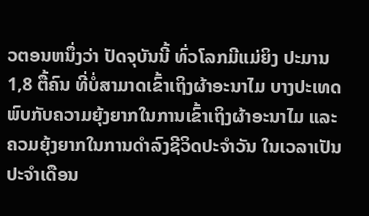ວຕອນຫນຶ່ງວ່າ ປັດຈຸບັນນີ້ ທົ່ວໂລກມີແມ່ຍິງ ປະມານ 1,8 ຕື້ຄົນ ທີ່ບໍ່ສາມາດເຂົ້າເຖິງຜ້າອະນາໄມ ບາງປະເທດ ພົບກັບຄວາມຍຸ້ງຍາກໃນການເຂົ້າເຖິງຜ້າອະນາໄມ ແລະ ຄວມຍຸ້ງຍາກໃນການດຳລົງຊີວິດປະຈຳວັນ ໃນເວລາເປັນປະຈຳເດືອນ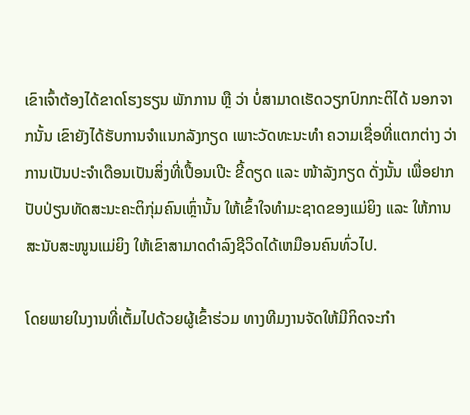ເຂົາເຈົ້າຕ້ອງໄດ້ຂາດໂຮງຮຽນ ພັກການ ຫຼື ວ່າ ບໍ່ສາມາດເຮັດວຽກປົກກະຕິໄດ້ ນອກຈາກນັ້ນ ເຂົາຍັງໄດ້ຮັບການຈຳແນກລັງກຽດ ເພາະວັດທະນະທຳ ຄວາມເຊື່ອທີ່ແຕກຕ່າງ ວ່າການເປັນປະຈຳເດືອນເປັນສິ່ງທີ່ເປື້ອນເປີະ ຂີ້ດຽດ ແລະ ໜ້າລັງກຽດ ດັ່ງນັ້ນ ເພື່ອຢາກປັບປ່ຽນທັດສະນະຄະຕິກຸ່ມຄົນເຫຼົ່ານັ້ນ ໃຫ້ເຂົ້າໃຈທຳມະຊາດຂອງແມ່ຍິງ ແລະ ໃຫ້ການສະນັບສະໜູນແມ່ຍິງ ໃຫ້ເຂົາສາມາດດຳລົງຊີວິດໄດ້ເຫມືອນຄົນທົ່ວໄປ.

ໂດຍພາຍໃນງານທີ່ເຕັ້ມໄປດ້ວຍຜູ້ເຂົ້າຮ່ວມ ທາງທີມງານຈັດໃຫ້ມີກິດຈະກຳ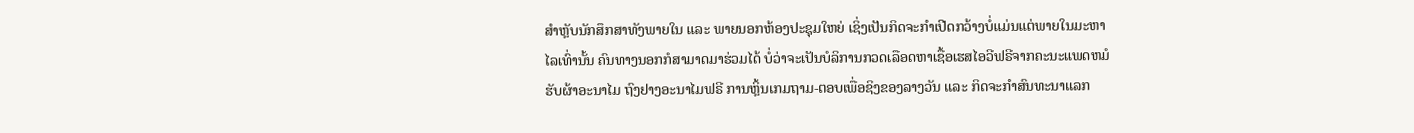ສຳຫຼັບນັກສຶກສາທັງພາຍໃນ ແລະ ພາຍນອກຫ້ອງປະຊຸມໃຫຍ່ ເຊິ່ງເປັນກິດຈະກຳເປີດກວ້າງບໍ່ແມ່ນແຕ່ພາຍໃນມະຫາໄລເທົ່ານັ້ນ ຄົນທາງນອກກໍສາມາດມາຮ່ວມໄດ້ ບໍ່ວ່າຈະເປັນບໍລິການກວດເລືອດຫາເຊື້ອເຮສໄອວີຟຣີຈາກຄະນະແພດຫມໍ ຮັບຜ້າອະນາໄມ ຖົງຢາງອະນາໄມຟຣີ ການຫຼິ້ນເກມຖາມ-ຕອບເພື່ອຊິງຂອງລາງວັນ ແລະ ກິດຈະກຳສົນທະນາແລກ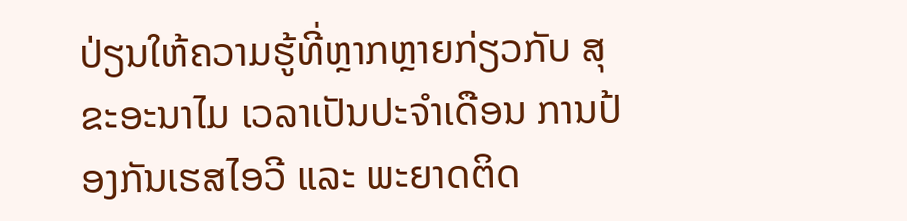ປ່ຽນໃຫ້ຄວາມຮູ້ທີ່ຫຼາກຫຼາຍກ່ຽວກັບ ສຸຂະອະນາໄມ ເວລາເປັນປະຈຳເດືອນ ການປ້ອງກັນເຮສໄອວີ ແລະ ພະຍາດຕິດ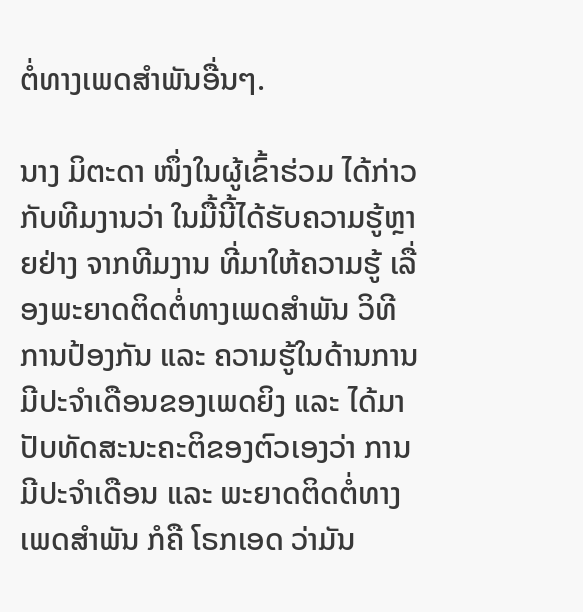ຕໍ່ທາງເພດສຳພັນອື່ນໆ.

ນາງ ມິຕະດາ ໜຶ່ງໃນຜູ້ເຂົ້າຮ່ວມ ໄດ້ກ່າວກັບທີມງານວ່າ ໃນມື້ນີ້ໄດ້ຮັບຄວາມຮູ້ຫຼາຍຢ່າງ ຈາກທີມງານ ທີ່ມາໃຫ້ຄວາມຮູ້ ເລື່ອງພະຍາດຕິດຕໍ່ທາງເພດສຳພັນ ວິທີການປ້ອງກັນ ແລະ ຄວາມຮູ້ໃນດ້ານການມີປະຈຳເດືອນຂອງເພດຍິງ ແລະ ໄດ້ມາປັບທັດສະນະຄະຕິຂອງຕົວເອງວ່າ ການມີປະຈຳເດືອນ ແລະ ພະຍາດຕິດຕໍ່ທາງເພດສຳພັນ ກໍຄື ໂຣກເອດ ວ່າມັນ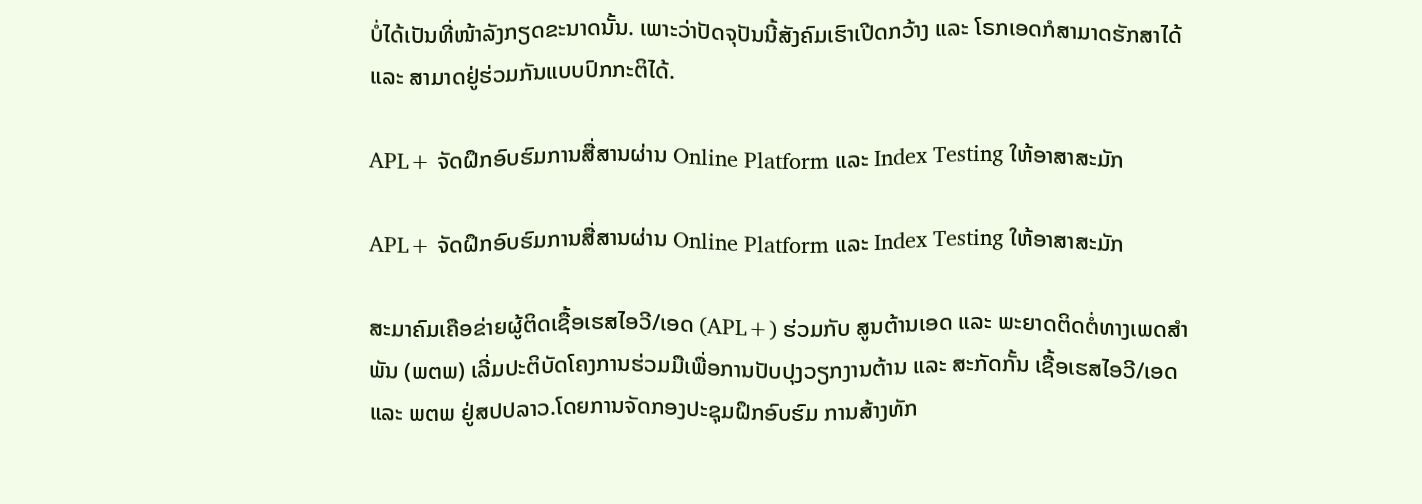ບໍ່ໄດ້ເປັນທີ່ໜ້າລັງກຽດຂະນາດນັ້ນ. ເພາະວ່າປັດຈຸປັນນີ້ສັງຄົມເຮົາເປີດກວ້າງ ແລະ ໂຣກເອດກໍສາມາດຮັກສາໄດ້ ແລະ ສາມາດຢູ່ຮ່ວມກັນແບບປົກກະຕິໄດ້.

APL+ ຈັດຝຶກອົບຮົມການສື່ສານຜ່ານ Online Platform ແລະ Index Testing ໃຫ້ອາສາສະມັກ

APL+ ຈັດຝຶກອົບຮົມການສື່ສານຜ່ານ Online Platform ແລະ Index Testing ໃຫ້ອາສາສະມັກ

ສະມາຄົມເຄືອຂ່າຍຜູ້ຕິດເຊື້ອເຮສໄອວີ/ເອດ (APL+) ຮ່ວມກັບ ສູນຕ້ານເອດ ແລະ ພະຍາດຕິດຕໍ່ທາງເພດສຳພັນ (ພຕພ) ເລີ່ມປະຕິບັດໂຄງການຮ່ວມມືເພື່ອການປັບປຸງວຽກງານຕ້ານ ແລະ ສະກັດກັ້ນ ເຊື້ອເຮສໄອວີ/ເອດ ແລະ ພຕພ ຢູ່ສປປລາວ.ໂດຍການຈັດກອງປະຊຸມຝຶກອົບຮົມ ການສ້າງທັກ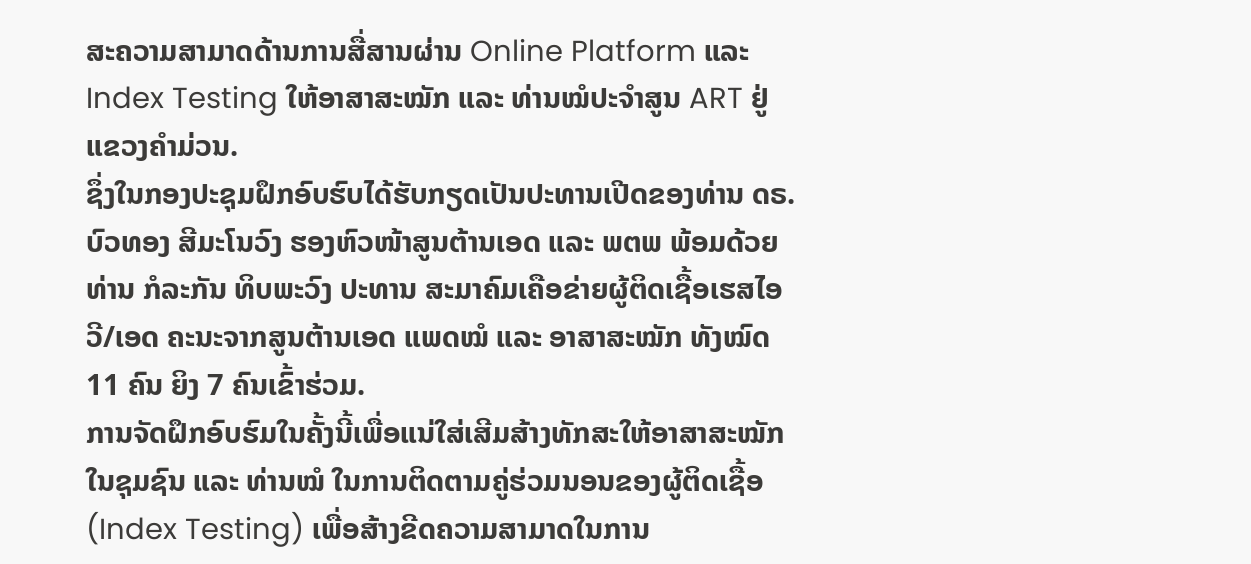ສະຄວາມສາມາດດ້ານການສື່ສານຜ່ານ Online Platform ແລະ Index Testing ໃຫ້ອາສາສະໝັກ ແລະ ທ່ານໝໍປະຈຳສູນ ART ຢູ່ແຂວງຄຳມ່ວນ.
ຊຶ່ງໃນກອງປະຊຸມຝຶກອົບຮົບໄດ້ຮັບກຽດເປັນປະທານເປີດຂອງທ່ານ ດຣ.ບົວທອງ ສີມະໂນວົງ ຮອງຫົວໜ້າສູນຕ້ານເອດ ແລະ ພຕພ ພ້ອມດ້ວຍ ທ່ານ ກໍລະກັນ ທິບພະວົງ ປະທານ ສະມາຄົມເຄືອຂ່າຍຜູ້ຕິດເຊື້ອເຮສໄອວີ/ເອດ ຄະນະຈາກສູນຕ້ານເອດ ແພດໝໍ ແລະ ອາສາສະໝັກ ທັງໝົດ 11 ຄົນ ຍິງ 7 ຄົນເຂົ້າຮ່ວມ.
ການຈັດຝຶກອົບຮົມໃນຄັ້ງນີ້ເພື່ອແນ່ໃສ່ເສີມສ້າງທັກສະໃຫ້ອາສາສະໝັກໃນຊຸມຊົນ ແລະ ທ່ານໝໍ ໃນການຕິດຕາມຄູ່ຮ່ວມນອນຂອງຜູ້ຕິດເຊື້ອ (Index Testing) ເພື່ອສ້າງຂີດຄວາມສາມາດໃນການ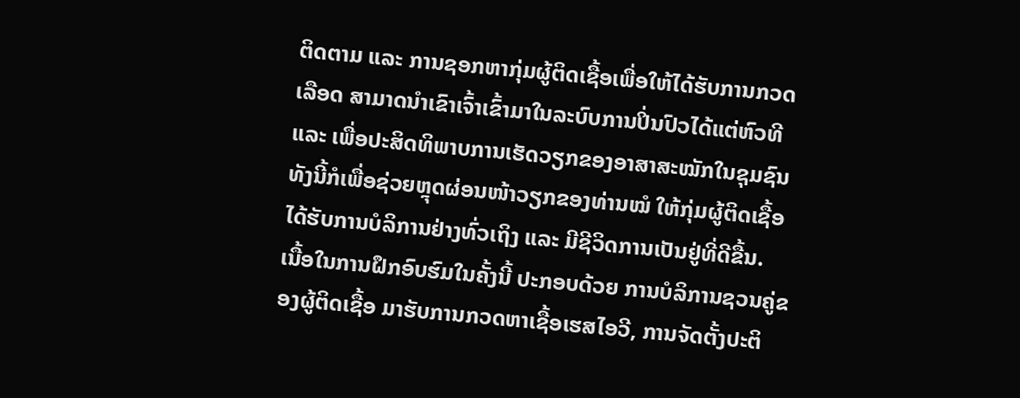ຕິດຕາມ ແລະ ການຊອກຫາກຸ່ມຜູ້ຕິດເຊື້ອເພື່ອໃຫ້ໄດ້ຮັບການກວດເລືອດ ສາມາດນຳເຂົາເຈົ້າເຂົ້າມາໃນລະບົບການປິ່ນປົວໄດ້ແຕ່ຫົວທີ ແລະ ເພື່ອປະສິດທິພາບການເຮັດວຽກຂອງອາສາສະໝັກໃນຊຸມຊົນ ທັງນີ້ກໍເພື່ອຊ່ວຍຫຼຸດຜ່ອນໜ້າວຽກຂອງທ່ານໝໍ ໃຫ້ກຸ່ມຜູ້ຕິດເຊື້ອໄດ້ຮັບການບໍລິການຢ່າງທົ່ວເຖິງ ແລະ ມີຊີວິດການເປັນຢູ່ທີ່ດີຂື້ນ.
ເນື້ອໃນການຝຶກອົບຮົມໃນຄັ້ງນີ້ ປະກອບດ້ວຍ ການບໍລິການຊວນຄູ່ຂອງຜູ້ຕິດເຊື້ອ ມາຮັບການກວດຫາເຊື້ອເຮສໄອວີ, ການຈັດຕັ້ງປະຕິ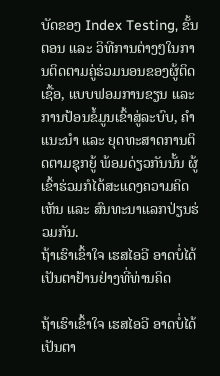ບັດຂອງ Index Testing, ຂັ້ນຕອນ ແລະ ວິທີການຕ່າງໆໃນການຕິດຕາມຄູ່ຮ່ວມນອນຂອງຜູ້ຕິດເຊື້ອ, ແບບຟອມການຂຽນ ແລະ ການປ້ອນຂໍ້ມູນເຂົ້າສູ່ລະບົບ, ຄໍາແນະນໍາ ແລະ ຍຸດທະສາດການຕິດຕາມຊຸກຍູ້ ພ້ອມດ່ຽວກັນນັ້ນ ຜູ້ເຂົ້າຮ່ວມກໍໄດ້ສະແດງຄວາມຄິດເຫັນ ແລະ ສົນທະນາແລກປ່ຽນຮ່ວມກັນ.
ຖ້າເຮົາເຂົ້າໃຈ ເຮສໄອວີ ອາດບໍ່ໄດ້ເປັນຕາຢ້ານຢ່າງທີ່ທ່ານຄິດ

ຖ້າເຮົາເຂົ້າໃຈ ເຮສໄອວີ ອາດບໍ່ໄດ້ເປັນຕາ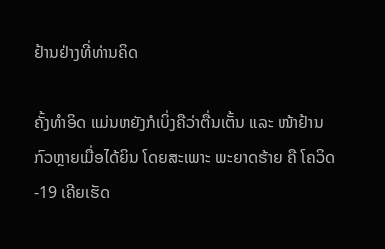ຢ້ານຢ່າງທີ່ທ່ານຄິດ

ຄັ້ງທຳອິດ ແມ່ນຫຍັງກໍເບິ່ງຄືວ່າຕື່ນເຕັ້ນ ແລະ ໜ້າຢ້ານກົວຫຼາຍເມື່ອໄດ້ຍິນ ໂດຍສະເພາະ ພະຍາດຮ້າຍ ຄື ໂຄວິດ-19 ເຄີຍເຮັດ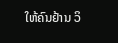ໃຫ້ຄົນຢ້ານ ວິ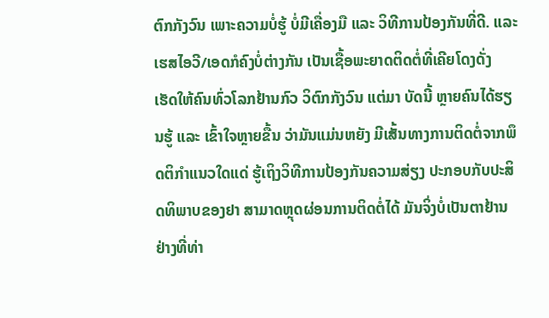ຕົກກັງວົນ ເພາະຄວາມບໍ່ຮູ້ ບໍ່ມີເຄື່ອງມື ແລະ ວິທີການປ້ອງກັນທີ່ດີ. ແລະ ເຮສໄອວີ/ເອດກໍຄົງບໍ່ຕ່າງກັນ ເປັນເຊື້ອພະຍາດຕິດຕໍ່ທີ່ເຄີຍໂດງດັ່ງ ເຮັດໃຫ້ຄົນທົ່ວໂລກຢ້ານກົວ ວິຕົກກັງວົນ ແຕ່ມາ ບັດນີ້ ຫຼາຍຄົນໄດ້ຮຽນຮູ້ ແລະ ເຂົ້າໃຈຫຼາຍຂື້ນ ວ່າມັນແມ່ນຫຍັງ ມີເສັ້ນທາງການຕິດຕໍ່ຈາກພຶດຕິກຳແນວໃດແດ່ ຮູ້ເຖິງວິທີການປ້ອງກັນຄວາມສ່ຽງ ປະກອບກັບປະສິດທິພາບຂອງຢາ ສາມາດຫຼຸດຜ່ອນການຕິດຕໍ່ໄດ້ ມັນຈິ່ງບໍ່ເປັນຕາຢ້ານຢ່າງທີ່ທ່າ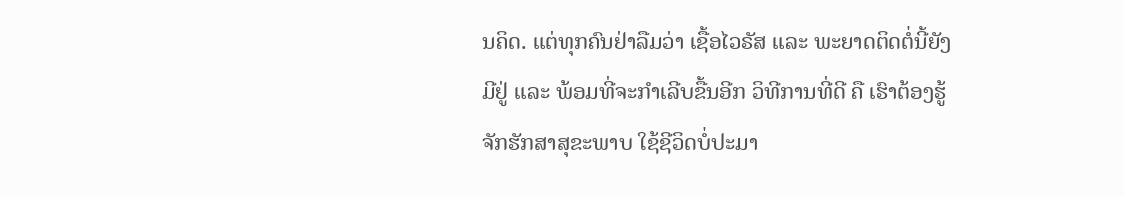ນຄິດ. ແຕ່ທຸກຄົນຢ່າລືມວ່າ ເຊື້ອໄວຣັສ ແລະ ພະຍາດຕິດຕໍ່ນີ້ຍັງມີຢູ່ ແລະ ພ້ອມທີ່ຈະກຳເລີບຂື້ນອີກ ວິທີການທີ່ດີ ຄື ເຮົາຕ້ອງຮູ້ຈັກຮັກສາສຸຂະພາບ ໃຊ້ຊີວິດບໍ່ປະມາ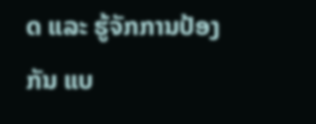ດ ແລະ ຮູ້ຈັກການປ້ອງກັນ ແບ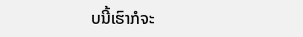ບນີ້ເຮົາກໍຈະ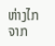ຫ່າງໄກ ຈາກ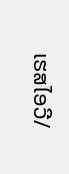ເຮສໄອວີ/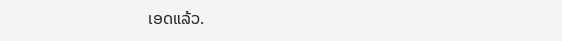ເອດແລ້ວ.